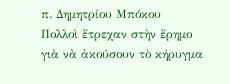π. Δημητρίου Μπόκου
Πολλοὶ ἔτρεχαν στὴν ἔρημο γιὰ νὰ ἀκούσουν τὸ κήρυγμα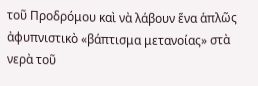τοῦ Προδρόμου καὶ νὰ λάβουν ἕνα ἁπλῶς ἀφυπνιστικὸ «βάπτισμα μετανοίας» στὰ νερὰ τοῦ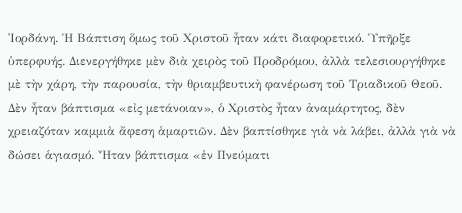Ἰορδάνη. Ἡ Βάπτιση ὅμως τοῦ Χριστοῦ ἦταν κάτι διαφορετικό. Ὑπῆρξε ὑπερφυής. Διενεργήθηκε μὲν διὰ χειρὸς τοῦ Προδρόμου, ἀλλὰ τελεσιουργήθηκε μὲ τὴν χάρη, τὴν παρουσία, τὴν θριαμβευτικὴ φανέρωση τοῦ Τριαδικοῦ Θεοῦ. Δὲν ἦταν βάπτισμα «εἰς μετάνοιαν», ὁ Χριστὸς ἦταν ἀναμάρτητος, δὲν χρειαζόταν καμμιὰ ἄφεση ἁμαρτιῶν. Δὲν βαπτίσθηκε γιὰ νὰ λάβει, ἀλλὰ γιὰ νὰ δώσει ἁγιασμό. Ἦταν βάπτισμα «ἐν Πνεύματι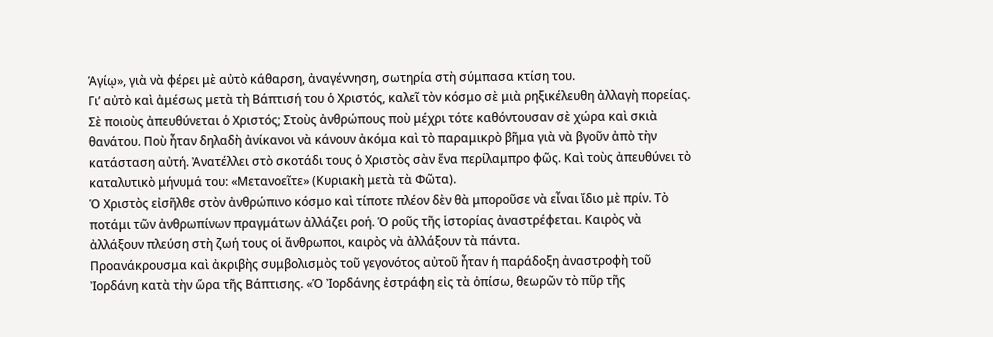Ἁγίῳ», γιὰ νὰ φέρει μὲ αὐτὸ κάθαρση, ἀναγέννηση, σωτηρία στὴ σύμπασα κτίση του.
Γι’ αὐτὸ καὶ ἀμέσως μετὰ τὴ Βάπτισή του ὁ Χριστός, καλεῖ τὸν κόσμο σὲ μιὰ ρηξικέλευθη ἀλλαγὴ πορείας. Σὲ ποιοὺς ἀπευθύνεται ὁ Χριστός; Στοὺς ἀνθρώπους ποὺ μέχρι τότε καθόντουσαν σὲ χώρα καὶ σκιὰ θανάτου. Ποὺ ἦταν δηλαδὴ ἀνίκανοι νὰ κάνουν ἀκόμα καὶ τὸ παραμικρὸ βῆμα γιὰ νὰ βγοῦν ἀπὸ τὴν κατάσταση αὐτή. Ἀνατέλλει στὸ σκοτάδι τους ὁ Χριστὸς σὰν ἕνα περίλαμπρο φῶς. Καὶ τοὺς ἀπευθύνει τὸ καταλυτικὸ μήνυμά του: «Μετανοεῖτε» (Κυριακὴ μετὰ τὰ Φῶτα).
Ὁ Χριστὸς εἰσῆλθε στὸν ἀνθρώπινο κόσμο καὶ τίποτε πλέον δὲν θὰ μποροῦσε νὰ εἶναι ἴδιο μὲ πρίν. Τὸ ποτάμι τῶν ἀνθρωπίνων πραγμάτων ἀλλάζει ροή. Ὁ ροῦς τῆς ἱστορίας ἀναστρέφεται. Καιρὸς νὰ ἀλλάξουν πλεύση στὴ ζωή τους οἱ ἄνθρωποι, καιρὸς νὰ ἀλλάξουν τὰ πάντα.
Προανάκρουσμα καὶ ἀκριβὴς συμβολισμὸς τοῦ γεγονότος αὐτοῦ ἦταν ἡ παράδοξη ἀναστροφὴ τοῦ Ἰορδάνη κατὰ τὴν ὥρα τῆς Βάπτισης. «Ὁ Ἰορδάνης ἐστράφη εἰς τὰ ὀπίσω, θεωρῶν τὸ πῦρ τῆς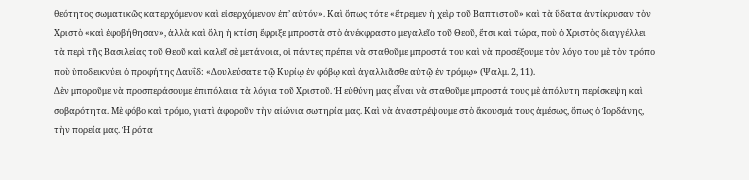θεότητος σωματικῶς κατερχόμενον καὶ εἰσερχόμενον ἐπ’ αὐτόν». Καὶ ὅπως τότε «ἔτρεμεν ἡ χεὶρ τοῦ Βαπτιστοῦ» καὶ τὰ ὕδατα ἀντίκρυσαν τὸν Χριστὸ «καὶ ἐφοβήθησαν», ἀλλὰ καὶ ὅλη ἡ κτίση ἔφριξε μπροστὰ στὸ ἀνέκφραστο μεγαλεῖο τοῦ Θεοῦ, ἔτσι καὶ τώρα, ποὺ ὁ Χριστὸς διαγγέλλει τὰ περὶ τῆς Βασιλείας τοῦ Θεοῦ καὶ καλεῖ σὲ μετάνοια, οἱ πάντες πρέπει νὰ σταθοῦμε μπροστά του καὶ νὰ προσέξουμε τὸν λόγο του μὲ τὸν τρόπο ποὺ ὑποδεικνύει ὁ προφήτης Δαυΐδ: «Δουλεύσατε τῷ Κυρίῳ ἐν φόβῳ καὶ ἀγαλλιᾶσθε αὐτῷ ἐν τρόμῳ» (Ψαλμ. 2, 11).
Δὲν μποροῦμε νὰ προσπεράσουμε ἐπιπόλαια τὰ λόγια τοῦ Χριστοῦ. Ἡ εὐθύνη μας εἶναι νὰ σταθοῦμε μπροστά τους μὲ ἀπόλυτη περίσκεψη καὶ σοβαρότητα. Μὲ φόβο καὶ τρόμο, γιατὶ ἀφοροῦν τὴν αἰώνια σωτηρία μας. Καὶ νὰ ἀναστρέψουμε στὸ ἄκουσμά τους ἀμέσως, ὅπως ὁ Ἰορδάνης, τὴν πορεία μας. Ἡ ρότα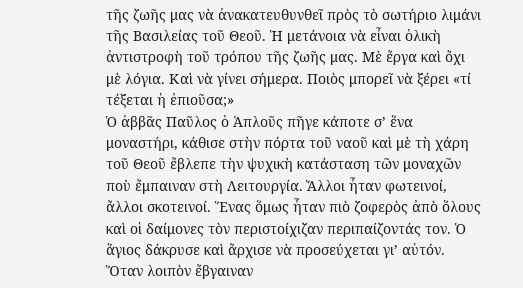τῆς ζωῆς μας νὰ ἀνακατευθυνθεῖ πρὸς τὸ σωτήριο λιμάνι τῆς Βασιλείας τοῦ Θεοῦ. Ἡ μετάνοια νὰ εἶναι ὁλικὴ ἀντιστροφὴ τοῦ τρόπου τῆς ζωῆς μας. Μὲ ἔργα καὶ ὄχι μὲ λόγια. Καὶ νὰ γίνει σήμερα. Ποιὸς μπορεῖ νὰ ξέρει «τί τέξεται ἡ ἐπιοῦσα;»
Ὁ ἀββᾶς Παῦλος ὁ Ἁπλοῦς πῆγε κάποτε σ’ ἕνα μοναστήρι, κάθισε στὴν πόρτα τοῦ ναοῦ καὶ μὲ τὴ χάρη τοῦ Θεοῦ ἔβλεπε τὴν ψυχικὴ κατάσταση τῶν μοναχῶν ποὺ ἔμπαιναν στὴ Λειτουργία. Ἄλλοι ἦταν φωτεινοί, ἄλλοι σκοτεινοί. Ἕνας ὅμως ἦταν πιὸ ζοφερὸς ἀπὸ ὅλους καὶ οἱ δαίμονες τὸν περιστοίχιζαν περιπαίζοντάς τον. Ὁ ἅγιος δάκρυσε καὶ ἄρχισε νὰ προσεύχεται γι’ αὐτόν.
Ὅταν λοιπὸν ἔβγαιναν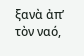ξανὰ ἀπ’ τὸν ναό,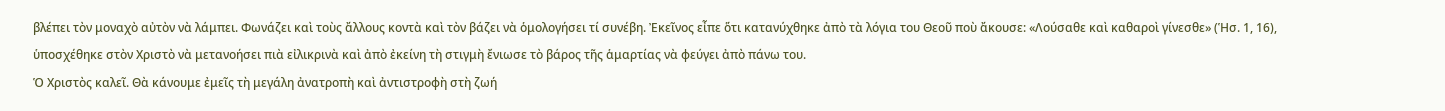βλέπει τὸν μοναχὸ αὐτὸν νὰ λάμπει. Φωνάζει καὶ τοὺς ἄλλους κοντὰ καὶ τὸν βάζει νὰ ὁμολογήσει τί συνέβη. Ἐκεῖνος εἶπε ὅτι κατανύχθηκε ἀπὸ τὰ λόγια του Θεοῦ ποὺ ἄκουσε: «Λούσαθε καὶ καθαροὶ γίνεσθε» (Ἡσ. 1, 16), ὑποσχέθηκε στὸν Χριστὸ νὰ μετανοήσει πιὰ εἰλικρινὰ καὶ ἀπὸ ἐκείνη τὴ στιγμὴ ἔνιωσε τὸ βάρος τῆς ἁμαρτίας νὰ φεύγει ἀπὸ πάνω του.
Ὁ Χριστὸς καλεῖ. Θὰ κάνουμε ἐμεῖς τὴ μεγάλη ἀνατροπὴ καὶ ἀντιστροφὴ στὴ ζωή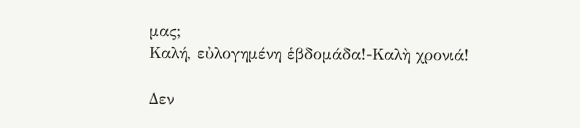μας;
Καλή, εὐλογημένη ἑβδομάδα!-Καλὴ χρονιά!

Δεν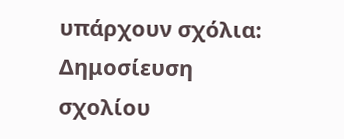υπάρχουν σχόλια:
Δημοσίευση σχολίου